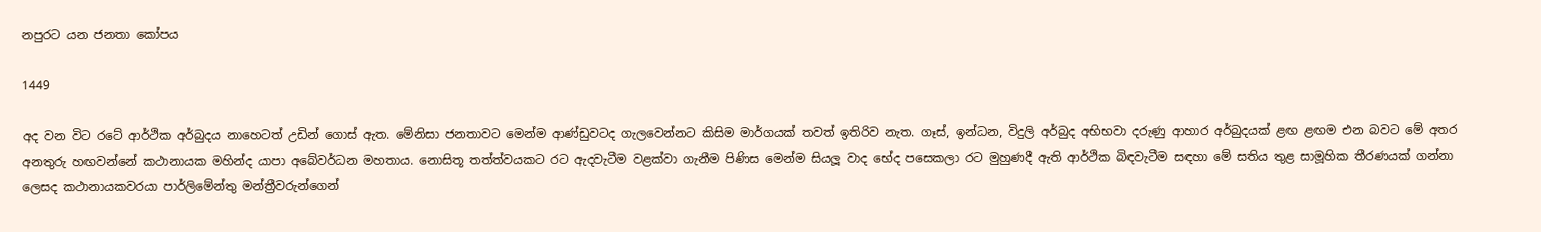නපුරට යන ජනතා කෝපය

1449

අද වන විට රටේ ආර්ථික අර්බුදය නාහෙටත් උඩින් ගොස් ඇත. මේනිසා ජනතාවට මෙන්ම ආණ්ඩුවටද ගැලවෙන්නට කිසිම මාර්ගයක් තවත් ඉතිරිව නැත. ගෑස්, ඉන්ධන, විදුලි අර්බුද අභිභවා දරුණු ආහාර අර්බුදයක් ළඟ ළඟම එන බවට මේ අතර අනතුරු හඟවන්නේ කථානායක මහින්ද යාපා අබේවර්ධන මහතාය. නොසිතූ තත්ත්වයකට රට ඇදවැටීම වළක්වා ගැනීම පිණිස මෙන්ම සියලූ වාද භේද පසෙකලා රට මුහුණදී ඇති ආර්ථික බිඳවැටීම සඳහා මේ සතිය තුළ සාමූහික තීරණයක් ගන්නා ලෙසද කථානායකවරයා පාර්ලිමේන්තු මන්ත්‍රීවරුන්ගෙන්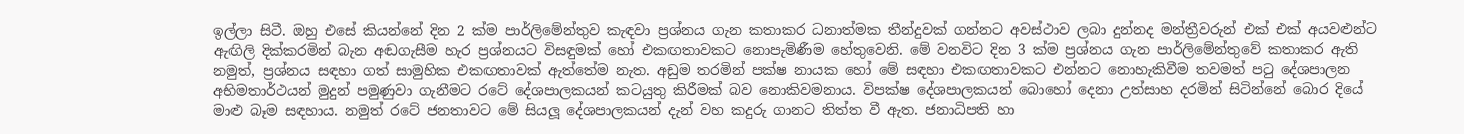ඉල්ලා සිටී. ඔහු එසේ කියන්නේ දින 2 ක්ම පාර්ලිමේන්තුව කැඳවා ප්‍රශ්නය ගැන කතාකර ධනාත්මක තීන්දුවක් ගන්නට අවස්ථාව ලබා දුන්නද මන්ත්‍රීවරුන් එක් එක් අයවළුන්ට ඇඟිලි දික්කරමින් බැන අඬගැසීම හැර ප්‍රශ්නයට විසඳුමක් හෝ එකඟතාවකට නොපැමිණීම හේතුවෙනි. මේ වනවිට දින 3 ක්ම ප්‍රශ්නය ගැන පාර්ලිමේන්තුවේ කතාකර ඇති නමුත්, ප්‍රශ්නය සඳහා ගත් සාමුහික එකඟතාවක් ඇත්තේම නැත. අඩුම තරමින් පක්ෂ නායක හෝ මේ සඳහා එකඟතාවකට එන්නට නොහැකිවීම තවමත් පටු දේශපාලන අභිමතාර්ථයන් මුදුන් පමුණුවා ගැනීමට රටේ දේශපාලකයන් කටයුතු කිරීමක් බව නොකිවමනාය. විපක්ෂ දේශපාලකයන් බොහෝ දෙනා උත්සාහ දරමින් සිටින්නේ බොර දියේ මාළු බෑම සඳහාය. නමුත් රටේ ජනතාවට මේ සියලූ දේශපාලකයන් දැන් වහ කදුරු ගානට තිත්ත වී ඇත. ජනාධිපති හා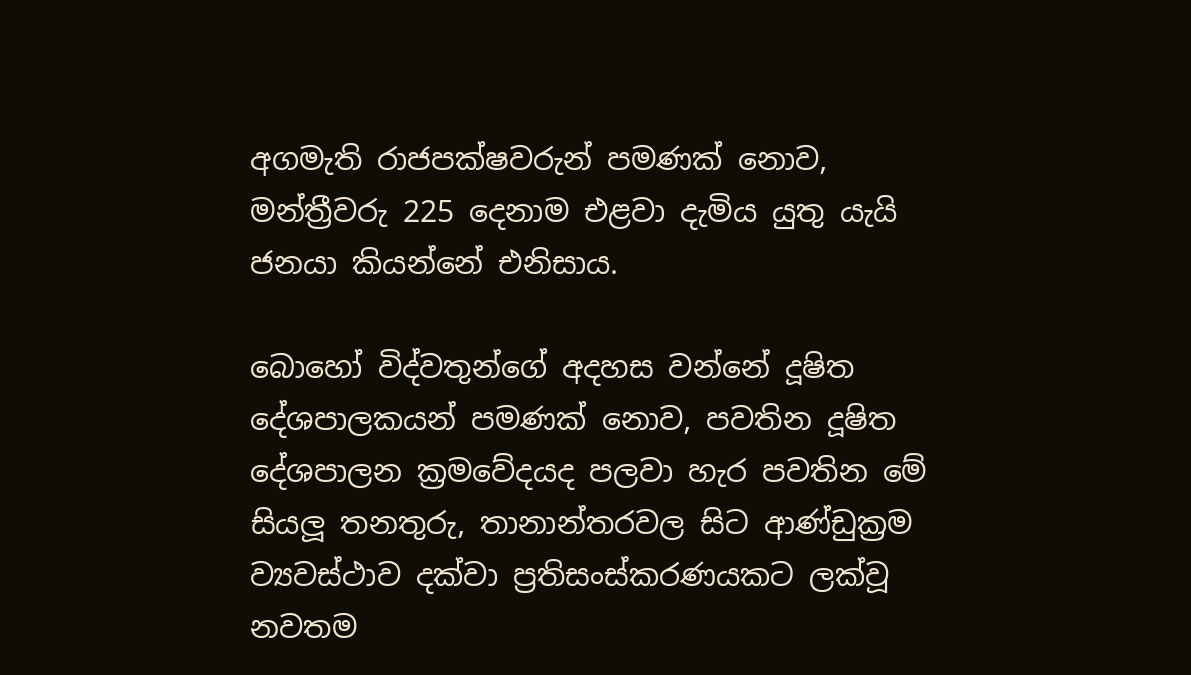අගමැති රාජපක්ෂවරුන් පමණක් නොව, මන්ත්‍රීවරු 225 දෙනාම එළවා දැමිය යුතු යැයි ජනයා කියන්නේ එනිසාය.

බොහෝ විද්වතුන්ගේ අදහස වන්නේ දූෂිත දේශපාලකයන් පමණක් නොව, පවතින දූෂිත දේශපාලන ක්‍රමවේදයද පලවා හැර පවතින මේ සියලූ තනතුරු, තානාන්තරවල සිට ආණ්ඩුක්‍රම ව්‍යවස්ථාව දක්වා ප්‍රතිසංස්කරණයකට ලක්වූ නවතම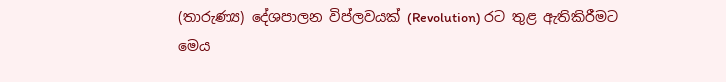(තාරුණ්‍ය) දේශපාලන විප්ලවයක් (Revolution) රට තුළ ඇතිකිරීමට මෙය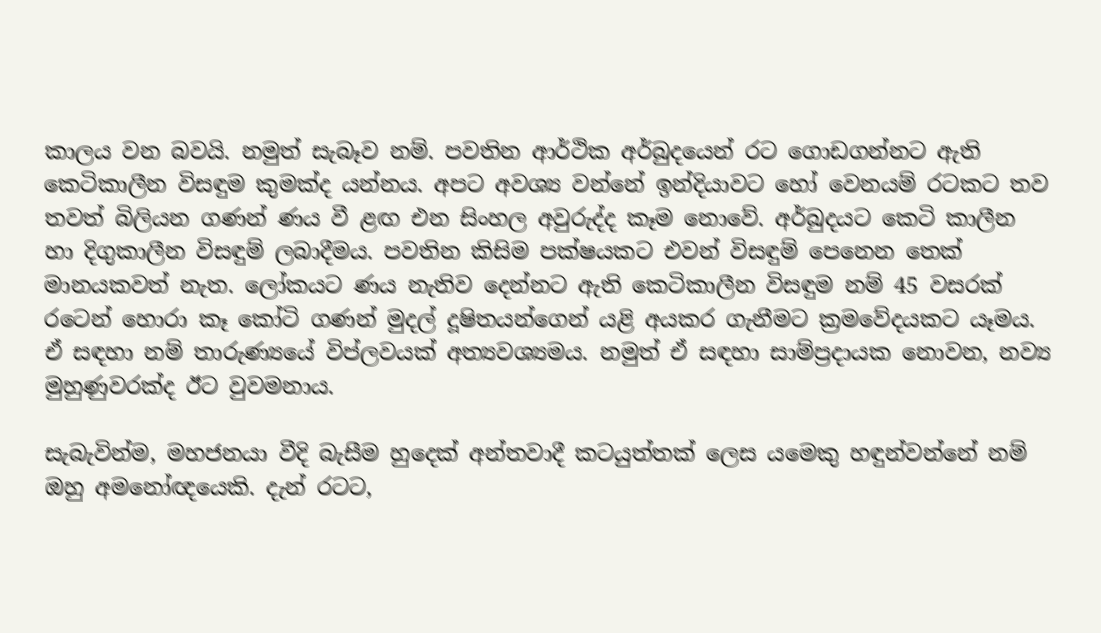කාලය වන බවයි. නමුත් සැබෑව නම්. පවතින ආර්ථික අර්බුදයෙන් රට ගොඩගන්නට ඇති කෙටිකාලීන විසඳුම කුමක්ද යන්නය. අපට අවශ්‍ය වන්නේ ඉන්දියාවට හෝ වෙනයම් රටකට තව තවත් බිලියන ගණන් ණය වී ළඟ එන සිංහල අවුරුද්ද කෑම නොවේ. අර්බුදයට කෙටි කාලීන හා දිගුකාලීන විසඳුම් ලබාදීමය. පවතින කිසිම පක්ෂයකට එවන් විසඳුම් පෙනෙන තෙක් මානයකවත් නැත. ලෝකයට ණය නැතිව දෙන්නට ඇති කෙටිකාලීන විසඳුම නම් 45 වසරක් රටෙන් හොරා කෑ කෝටි ගණන් මුදල් දූෂිතයන්ගෙන් යළි අයකර ගැනීමට ක්‍රමවේදයකට යෑමය. ඒ සඳහා නම් තාරුණ්‍යයේ විප්ලවයක් අත්‍යවශ්‍යමය. නමුත් ඒ සඳහා සාම්ප්‍රදායක නොවන, නව්‍ය මුහුණුවරක්ද ඊට වුවමනාය.

සැබැවින්ම, මහජනයා වීදි බැසීම හුදෙක් අන්තවාදී කටයුත්තක් ලෙස යමෙකු හඳුන්වන්නේ නම් ඔහු අමනෝඥයෙකි. දැන් රටට,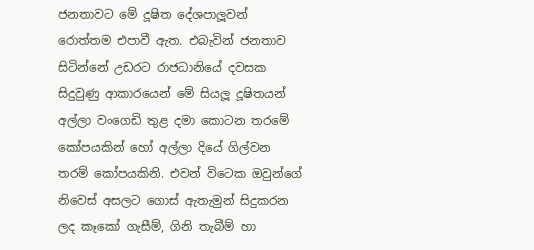ජනතාවට මේ දූෂිත දේශපාලූවන් රොත්තම එපාවී ඇත. එබැවින් ජනතාව සිටින්නේ උඩරට රාජධානියේ දවසක සිදුවුණු ආකාරයෙන් මේ සියලූ දූෂිතයන් අල්ලා වංගෙඩි තුළ දමා කොටන තරමේ කෝපයකින් හෝ අල්ලා දියේ ගිල්වන තරම් කෝපයකිනි. එවන් විටෙක ඔවුන්ගේ නිවෙස් අසලට ගොස් ඇතැමුන් සිදුකරන ලද කෑකෝ ගැසීම්, ගිනි තැබීම් හා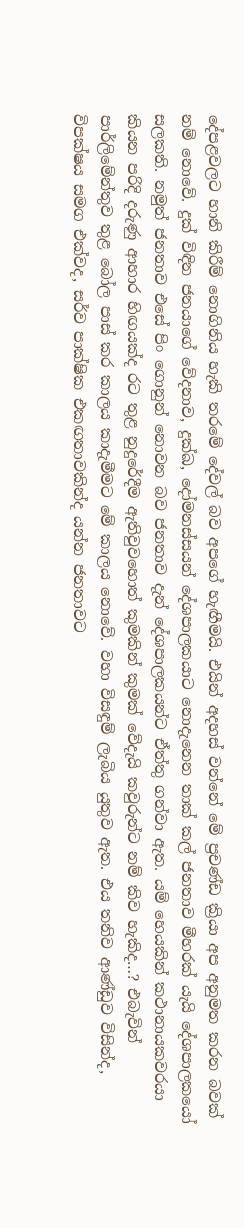දේපළවලට හානි කිරීම් නොගිනිය හැකි තරමේ දේවල් බව අපගේ හැඟීමයි. එයින් අදහස් වන්නේ මේ ප්‍රචණ්ඩ ක්‍රියා අප අනුමත කරන බවක් නම් නොවේ. දුක් විඳින ජනයාගේ වේදනාව, දුක්ඛ, දෝමනස්සයන් දේශපාලකයාට නොදැනෙන තාක් කල් ජනතාව මීහරක් යැයි දේශපාලකයෝ සලකති. නමුත් ජනතාව එසේ පිං ගොනුන් නොවන බව ජනතාව දැන් දේශපාලකයන්ට ඒත්තු ගන්වා ඇත. යම් හෙයකින් කථානායකවරයා කියන පරිදි දරුණු ආහාර හිඟයක්ද රට තුළ නුදුරේදීම ඇතිවුවහොත් කුමකින් කුමක් වේදැයි කවුරුන්ට නම් කිව හැකිද…? එබැවින් පාර්ලිමේන්තුව තුළ බෝල පාස් කර කාලය කාදැමීමට මේ කාලය නොවේ. වහා විසඳුම් ලැබිය යුතුව ඇත. එය තනිව ආණ්ඩුව විසින්ද, විපක්ෂය සමග එක්වද, සර්ව පාක්ෂික එකඟතාවකින්ද යන්න ජනතාවට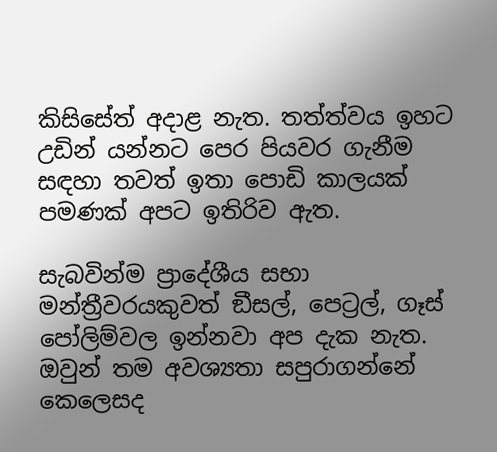කිසිසේත් අදාළ නැත. තත්ත්වය ඉහට උඩින් යන්නට පෙර පියවර ගැනීම සඳහා තවත් ඉතා පොඩි කාලයක් පමණක් අපට ඉතිරිව ඇත.

සැබවින්ම ප්‍රාදේශීය සභා මන්ත්‍රීවරයකුවත් ඞීසල්, පෙට්‍රල්, ගෑස් පෝලිම්වල ඉන්නවා අප දැක නැත. ඔවුන් තම අවශ්‍යතා සපුරාගන්නේ කෙලෙසද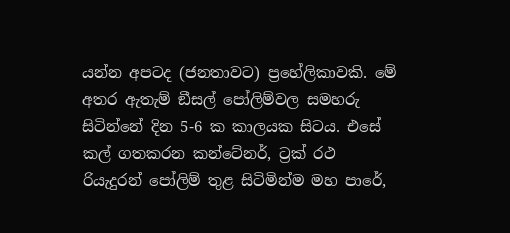යන්න අපටද (ජනතාවට) ප්‍රහේලිකාවකි. මේ අතර ඇතැම් ඞීසල් පෝලිම්වල සමහරු සිටින්නේ දින 5-6 ක කාලයක සිටය. එසේ කල් ගතකරන කන්ටේනර්, ට්‍රක් රථ රියැදුරන් පෝලිම් තුළ සිටිමින්ම මහ පාරේ,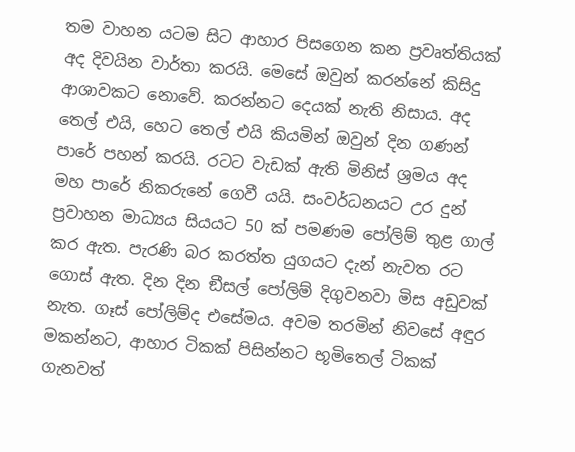තම වාහන යටම සිට ආහාර පිසගෙන කන ප්‍රවෘත්තියක් අද දිවයින වාර්තා කරයි. මෙසේ ඔවුන් කරන්නේ කිසිදු ආශාවකට නොවේ. කරන්නට දෙයක් නැති නිසාය. අද තෙල් එයි, හෙට තෙල් එයි කියමින් ඔවුන් දින ගණන් පාරේ පහන් කරයි. රටට වැඩක් ඇති මිනිස් ශ්‍රමය අද මහ පාරේ නිකරුනේ ගෙවී යයි. සංවර්ධනයට උර දුන් ප්‍රවාහන මාධ්‍යය සියයට 50 ක් පමණම පෝලිම් තුළ ගාල් කර ඇත. පැරණි බර කරත්ත යුගයට දැන් නැවත රට ගොස් ඇත. දින දින ඞීසල් පෝලිම් දිගුවනවා මිස අඩුවක් නැත. ගෑස් පෝලිම්ද එසේමය. අවම තරමින් නිවසේ අඳුර මකන්නට, ආහාර ටිකක් පිසින්නට භූමිතෙල් ටිකක් ගැනවත්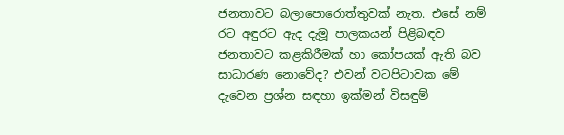ජනතාවට බලාපොරොත්තුවක් නැත. එසේ නම් රට අඳුරට ඇද දැමූ පාලකයන් පිළිබඳව ජනතාවට කළකිරීමක් හා කෝපයක් ඇති බව සාධාරණ නොවේද? එවන් වටපිටාවක මේ දැවෙන ප්‍රශ්න සඳහා ඉක්මන් විසඳුම්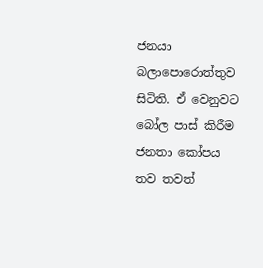ජනයා බලාපොරොත්තුව සිටිති. ඒ වෙනුවට බෝල පාස් කිරීම ජනතා කෝපය තව තවත්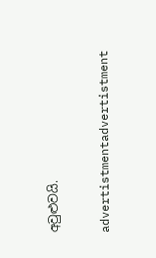අවුළුවයි.

advertistmentadvertistment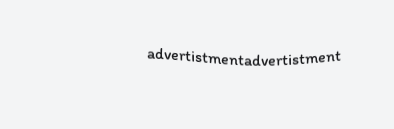advertistmentadvertistment